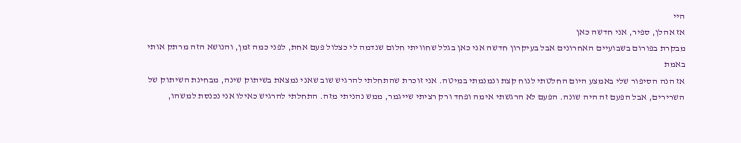היי
אז אהלן, ספיר, אני חדשה כאן
מבקרת בפורום בשבועיים האחרונים אבל בעיקרון חדשה אני כאן בגלל שחוויתי חלום שנדמה לי כצלול פעם אחת, לפני כמה זמן, והנושא הזה מרתק אותי באמת
אז הנה הסיפור שלי באמצע היום החלטתי לנוח קצת ונמנמתי במיטה. אני זוכרת שהתחלתי להרגיש שוב שאני נמצאת בשיתוק שינה, מבחינת השיתוק של השרירים, אבל הפעם זה היה שונה. הפעם לא הרגשתי אימה ופחד ורק רציתי שייגמר, ממש נהניתי מזה. התחלתי להרגיש כאילו אני נכנסת למשהו,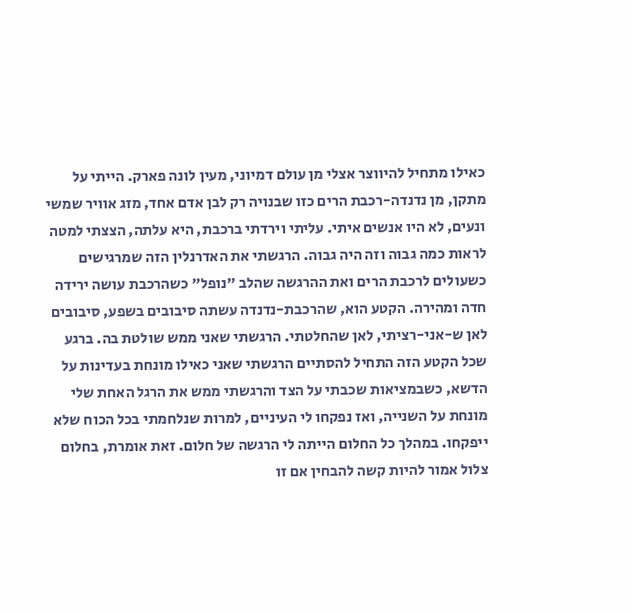כאילו מתחיל להיווצר אצלי מן עולם דמיוני, מעין לונה פארק. הייתי על מתקן, מן נדנדה-רכבת הרים כזו שבנויה רק לבן אדם אחד, מזג אוויר שמשי ונעים, לא היו אנשים איתי. עליתי וירדתי ברכבת, היא עלתה, הצצתי למטה לראות כמה גבוה וזה היה גבוה. הרגשתי את האדרנלין הזה שמרגישים כשעולים לרכבת הרים ואת ההרגשה שהלב "נופל" כשהרכבת עושה ירידה חדה ומהירה. הקטע הוא, שהרכבת-נדנדה עשתה סיבובים בשפע, סיבובים לאן ש-אני-רציתי, לאן שהחלטתי. הרגשתי שאני ממש שולטת בה. ברגע שכל הקטע הזה התחיל להסתיים הרגשתי שאני כאילו מונחת בעדינות על הדשא, כשבמציאות שכבתי על הצד והרגשתי ממש את הרגל האחת שלי מונחת על השנייה, ואז נפקחו לי העיניים, למרות שנלחמתי בכל הכוח שלא ייפקחו. במהלך כל החלום הייתה לי הרגשה של חלום. זאת אומרת, בחלום צלול אמור להיות קשה להבחין אם זו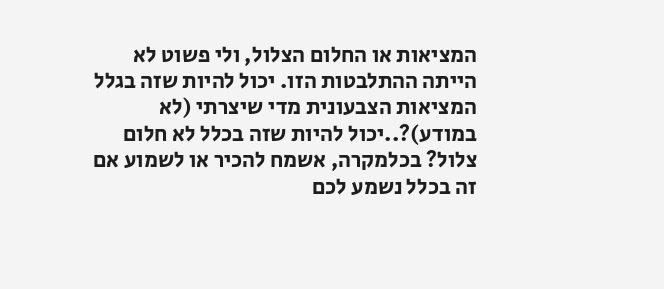המציאות או החלום הצלול, ולי פשוט לא הייתה ההתלבטות הזו. יכול להיות שזה בגלל המציאות הצבעונית מדי שיצרתי (לא במודע)?..יכול להיות שזה בכלל לא חלום צלול? בכלמקרה, אשמח להכיר או לשמוע אם זה בכלל נשמע לכם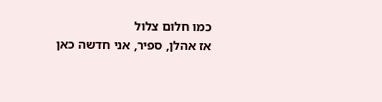כמו חלום צלול
אז אהלן, ספיר, אני חדשה כאן